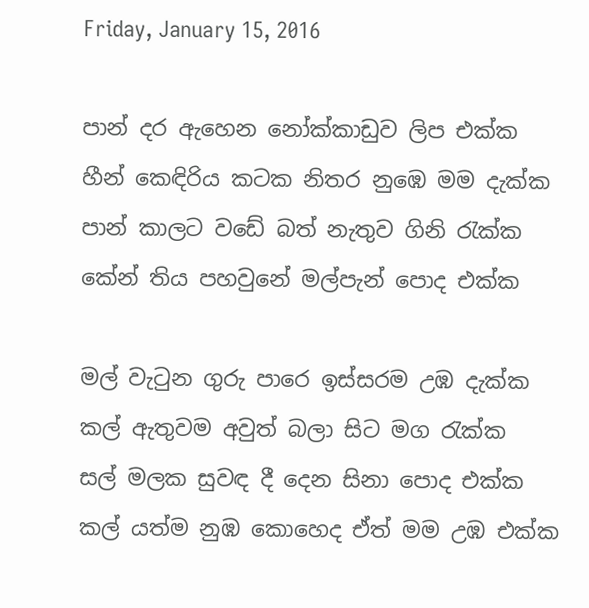Friday, January 15, 2016

පාන් දර ඇහෙන නෝක්කාඩුව ලිප එක්ක
හීන් කෙඳිරිය කටක නිතර නුඹෙ මම දැක්ක
පාන් කාලට වඩේ බත් නැතුව ගිනි රැක්ක
කේන් තිය පහවුනේ මල්පැන් පොද එක්ක

මල් වැටුන ගුරු පාරෙ ඉස්සරම උඹ දැක්ක
කල් ඇතුවම අවුත් බලා සිට මග රැක්ක
සල් මලක සුවඳ දී දෙන සිනා පොද එක්ක
කල් යත්ම නුඹ කොහෙද ඒත් මම උඹ එක්ක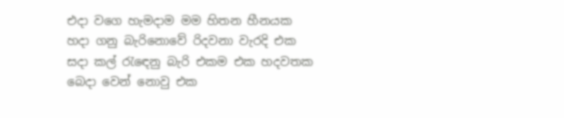එදා වගෙ හැමදාම මම හිතන හීනයක
හදා ගනු බැරිනොවේ රිදවනා වැරදි එක
සදා කල් රැඳෙනු බැරි එකම එක හදවතක
බෙදා වෙන් නොවු එක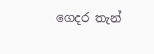ගෙදර තැන්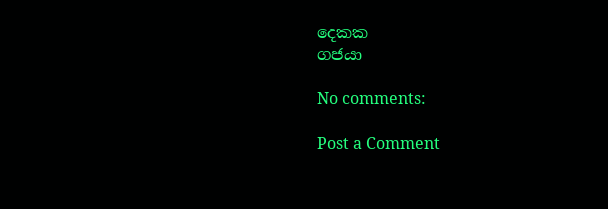දෙකක
ගජයා

No comments:

Post a Comment